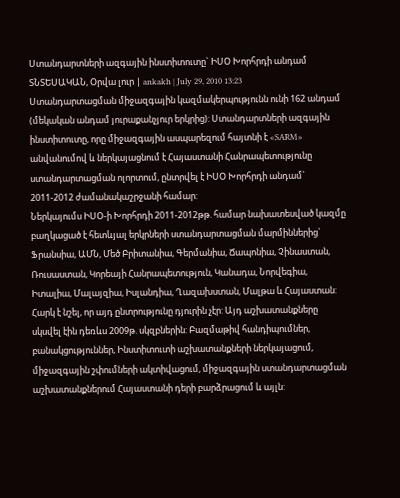Ստանդարտների ազգային ինստիտուտը` ԻՍՕ Խորհրդի անդամ
ՏՆՏԵՍԱԿԱՆ, Օրվա լուր | ankakh | July 29, 2010 13:23
Ստանդարտացման միջազգային կազմակերպությունն ունի 162 անդամ (մեկական անդամ յուրաքանչյուր երկրից): Ստանդարտների ազգային ինստիտուտը, որը միջազգային ասպարեզում հայտնի է «SARM» անվանումով և ներկայացնում է Հայաստանի Հանրապետությունը ստանդարտացման ոլորտում, ընտրվել է ԻՍՕ Խորհրդի անդամ` 2011-2012 ժամանակաշրջանի համար:
Ներկայումս ԻՍՕ-ի Խորհրդի 2011-2012թթ. համար նախատեսված կազմը բաղկացած է հետևյալ երկրների ստանդարտացման մարմիններից` Ֆրանսիա, ԱՄՆ, Մեծ Բրիտանիա, Գերմանիա, Ճապոնիա, Չինաստան, Ռուսաստան, Կորեայի Հանրապետություն, Կանադա, Նորվեգիա, Իտալիա, Մալայզիա, Իսլանդիա, Ղազախստան, Մալթա և Հայաստան:
Հարկ է նշել, որ այդ ընտրությունը դյուրին չէր: Այդ աշխատանքները սկսվել էին դեռևս 2009թ. սկզբներին: Բազմաթիվ հանդիպումներ, բանակցություններ, Ինստիտուտի աշխատանքների ներկայացում, միջազգային շփումների ակտիվացում, միջազգային ստանդարտացման աշխատանքներում Հայաստանի դերի բարձրացում և այլն: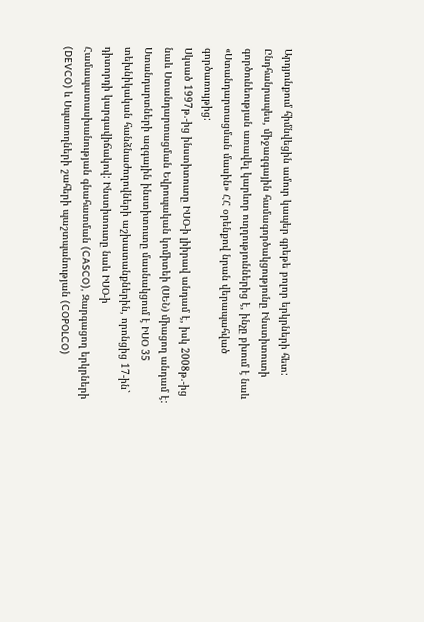Արդյունքում հիմնվեցին ամուր կապեր գրեթե բոլոր երկրների հետ:
Ընդհանրապես, միջազգային համագործակցությունը Ինստիտուտի գործունեության առավել կարևոր ուղղություններից է, ինչը բխում է նաև «Ստանդարտացման մասին» ՀՀ օրենքով նրան վերապահված գործառույթից:
Սկսած 1997թ.-ից ինստիտուտը ԻՍՕ-ի լիիրավ անդամ է, իսկ 2008թ.-ից նաև Ստանդարտացման Եվրոպական կոմիտեի (ՍԵՆ) միացող անդամ է:
Ստանդարտների ազգային ինստիտուտը մասնակցում է ԻՍՕ 35 տեխնիկական հանձնաժողովների աշխատանքներին, որոնցից 17-ին` դիտորդի կարգավիճակով: Ինստիտուտը նաև ԻՍՕ-ի Համապատասխանության գնահատման (CASCO), Զարգացող երկրների (DEVCO) և Սպառողների շահերի պաշտպանության (COPOLCO)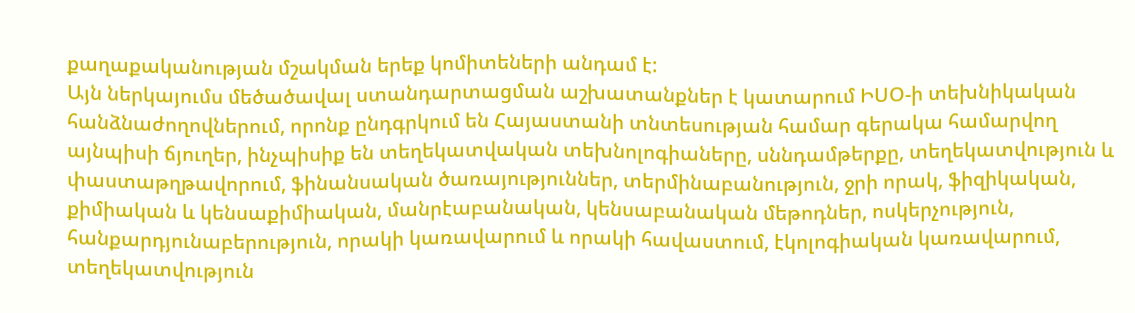քաղաքականության մշակման երեք կոմիտեների անդամ է:
Այն ներկայումս մեծածավալ ստանդարտացման աշխատանքներ է կատարում ԻՍՕ-ի տեխնիկական հանձնաժողովներում, որոնք ընդգրկում են Հայաստանի տնտեսության համար գերակա համարվող այնպիսի ճյուղեր, ինչպիսիք են տեղեկատվական տեխնոլոգիաները, սննդամթերքը, տեղեկատվություն և փաստաթղթավորում, ֆինանսական ծառայություններ, տերմինաբանություն, ջրի որակ, ֆիզիկական, քիմիական և կենսաքիմիական, մանրէաբանական, կենսաբանական մեթոդներ, ոսկերչություն, հանքարդյունաբերություն, որակի կառավարում և որակի հավաստում, էկոլոգիական կառավարում, տեղեկատվություն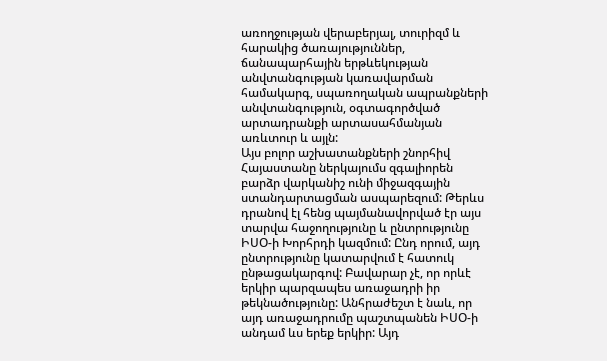առողջության վերաբերյալ, տուրիզմ և հարակից ծառայություններ, ճանապարհային երթևեկության անվտանգության կառավարման համակարգ, սպառողական ապրանքների անվտանգություն, օգտագործված արտադրանքի արտասահմանյան առևտուր և այլն:
Այս բոլոր աշխատանքների շնորհիվ Հայաստանը ներկայումս զգալիորեն բարձր վարկանիշ ունի միջազգային ստանդարտացման ասպարեզում: Թերևս դրանով էլ հենց պայմանավորված էր այս տարվա հաջողությունը և ընտրությունը ԻՍՕ-ի Խորհրդի կազմում: Ընդ որում, այդ ընտրությունը կատարվում է հատուկ ընթացակարգով: Բավարար չէ, որ որևէ երկիր պարզապես առաջադրի իր թեկնածությունը: Անհրաժեշտ է նաև, որ այդ առաջադրումը պաշտպանեն ԻՍՕ-ի անդամ ևս երեք երկիր: Այդ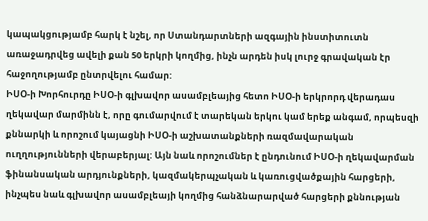կապակցությամբ հարկ է նշել, որ Ստանդարտների ազգային ինստիտուտն առաջադրվեց ավելի քան 50 երկրի կողմից, ինչն արդեն իսկ լուրջ գրավական էր հաջողությամբ ընտրվելու համար:
ԻՍՕ-ի Խորհուրդը ԻՍՕ-ի գլխավոր ասամբլեայից հետո ԻՍՕ-ի երկրորդ վերադաս ղեկավար մարմինն է, որը գումարվում է տարեկան երկու կամ երեք անգամ, որպեսզի քննարկի և որոշում կայացնի ԻՍՕ-ի աշխատանքների ռազմավարական ուղղությունների վերաբերյալ: Այն նաև որոշումներ է ընդունում ԻՍՕ-ի ղեկավարման ֆինանսական արդյունքների, կազմակերպչական և կառուցվածքային հարցերի, ինչպես նաև գլխավոր ասամբլեայի կողմից հանձնարարված հարցերի քննության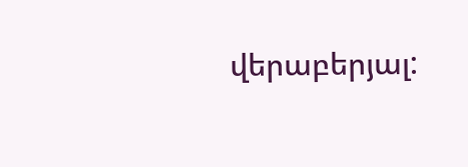վերաբերյալ: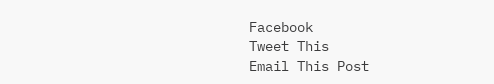Facebook
Tweet This
Email This Post